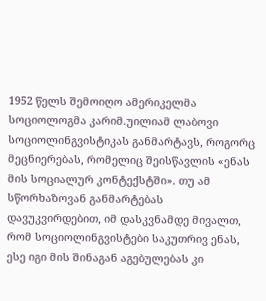1952 წელს შემოიღო ამერიკელმა სოციოლოგმა კარიმ.უილიამ ლაბოვი სოციოლინგვისტიკას განმარტავს, როგორც მეცნიერებას, რომელიც შეისწავლის «ენას მის სოციალურ კონტექსტში». თუ ამ სწორხაზოვან განმარტებას დავუკვირდებით, იმ დასკვნამდე მივალთ, რომ სოციოლინგვისტები საკუთრივ ენას, ესე იგი მის შინაგან აგებულებას კი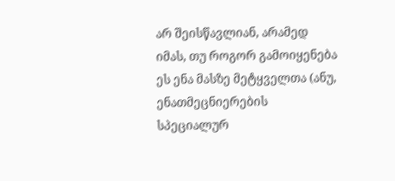არ შეისწავლიან, არამედ იმას, თუ როგორ გამოიყენება ეს ენა მასზე მეტყველთა (ანუ, ენათმეცნიერების სპეციალურ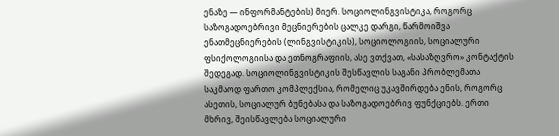ენაზე — ინფორმანტების) მიერ. სოციოლინგვისტიკა, როგორც საზოგადოებრივი მეცნიერების ცალკე დარგი, წარმოიშვა ენათმეცნიერების (ლინგვისტიკის), სოციოლოგიის, სოციალური ფსიქოლოგიისა და ეთნოგრაფიის, ასე ვთქვათ, «სასაზღვრო» კონტაქტის შედეგად. სოციოლინგვისტიკის შესწავლის საგანი პრობლემათა საკმაოდ ფართო კომპლექსია, რომელიც უკავშირდება ენის, როგორც ასეთის, სოციალურ ბუნებასა და საზოგადოებრივ ფუნქციებს. ერთი მხრივ, შეისწავლება სოციალური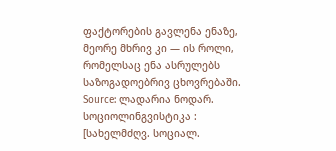ფაქტორების გავლენა ენაზე, მეორე მხრივ კი — ის როლი, რომელსაც ენა ასრულებს საზოგადოებრივ ცხოვრებაში.
Source: ლადარია ნოდარ. სოციოლინგვისტიკა : [სახელმძღვ. სოციალ.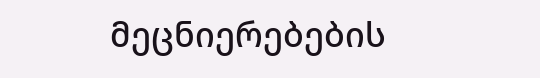მეცნიერებების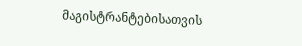მაგისტრანტებისათვის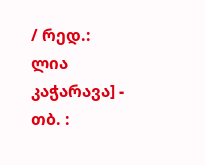/ რედ.: ლია კაჭარავა] - თბ. :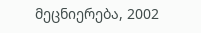მეცნიერება, 2002